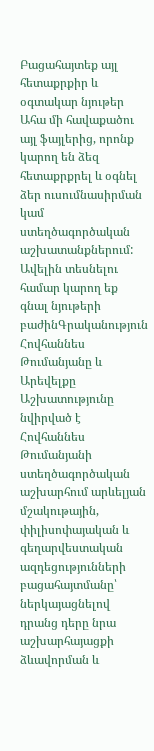Բացահայտեք այլ հետաքրքիր և օգտակար նյութեր
Ահա մի հավաքածու այլ ֆայլերից, որոնք կարող են ձեզ հետաքրքրել և օգնել ձեր ուսումնասիրման կամ ստեղծագործական աշխատանքներում: Ավելին տեսնելու համար կարող եք գնալ նյութերի բաժինԳրականություն
Հովհաննես Թումանյանը և Արեվելքը
Աշխատությունը նվիրված է Հովհաննես Թումանյանի ստեղծագործական աշխարհում արևելյան մշակութային, փիլիսոփայական և գեղարվեստական ազդեցությունների բացահայտմանը՝ ներկայացնելով դրանց դերը նրա աշխարհայացքի ձևավորման և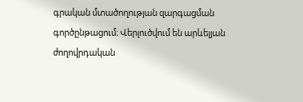գրական մտածողության զարգացման գործընթացում։ Վերլուծվում են արևելյան ժողովրդական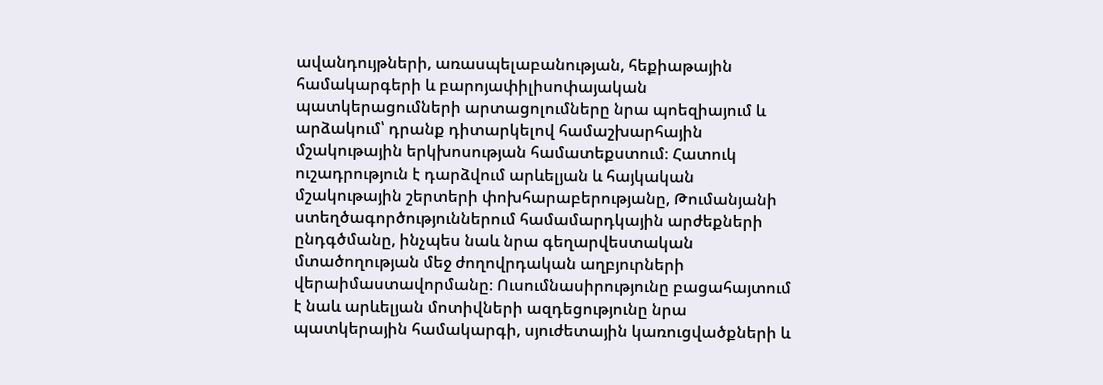ավանդույթների, առասպելաբանության, հեքիաթային համակարգերի և բարոյափիլիսոփայական պատկերացումների արտացոլումները նրա պոեզիայում և արձակում՝ դրանք դիտարկելով համաշխարհային մշակութային երկխոսության համատեքստում։ Հատուկ ուշադրություն է դարձվում արևելյան և հայկական մշակութային շերտերի փոխհարաբերությանը, Թումանյանի ստեղծագործություններում համամարդկային արժեքների ընդգծմանը, ինչպես նաև նրա գեղարվեստական մտածողության մեջ ժողովրդական աղբյուրների վերաիմաստավորմանը։ Ուսումնասիրությունը բացահայտում է նաև արևելյան մոտիվների ազդեցությունը նրա պատկերային համակարգի, սյուժետային կառուցվածքների և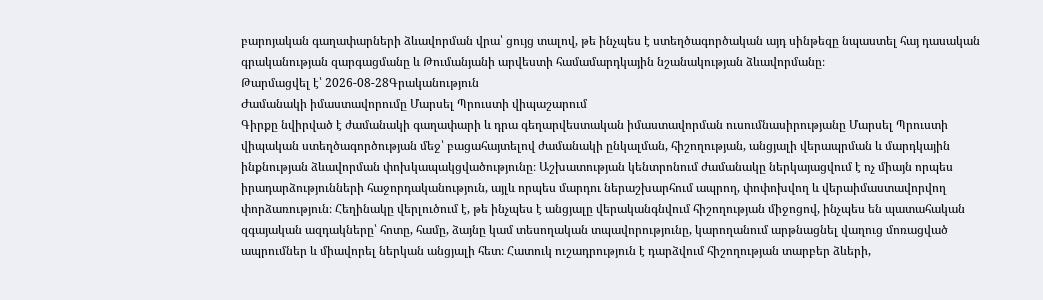բարոյական գաղափարների ձևավորման վրա՝ ցույց տալով, թե ինչպես է ստեղծագործական այդ սինթեզը նպաստել հայ դասական գրականության զարգացմանը և Թումանյանի արվեստի համամարդկային նշանակության ձևավորմանը։
Թարմացվել է՝ 2026-08-28Գրականություն
Ժամանակի իմաստավորումը Մարսել Պրուստի վիպաշարում
Գիրքը նվիրված է ժամանակի գաղափարի և դրա գեղարվեստական իմաստավորման ուսումնասիրությանը Մարսել Պրուստի վիպական ստեղծագործության մեջ՝ բացահայտելով ժամանակի ընկալման, հիշողության, անցյալի վերապրման և մարդկային ինքնության ձևավորման փոխկապակցվածությունը։ Աշխատության կենտրոնում ժամանակը ներկայացվում է ոչ միայն որպես իրադարձությունների հաջորդականություն, այլև որպես մարդու ներաշխարհում ապրող, փոփոխվող և վերաիմաստավորվող փորձառություն։ Հեղինակը վերլուծում է, թե ինչպես է անցյալը վերականգնվում հիշողության միջոցով, ինչպես են պատահական զգայական ազդակները՝ հոտը, համը, ձայնը կամ տեսողական տպավորությունը, կարողանում արթնացնել վաղուց մոռացված ապրումներ և միավորել ներկան անցյալի հետ։ Հատուկ ուշադրություն է դարձվում հիշողության տարբեր ձևերի,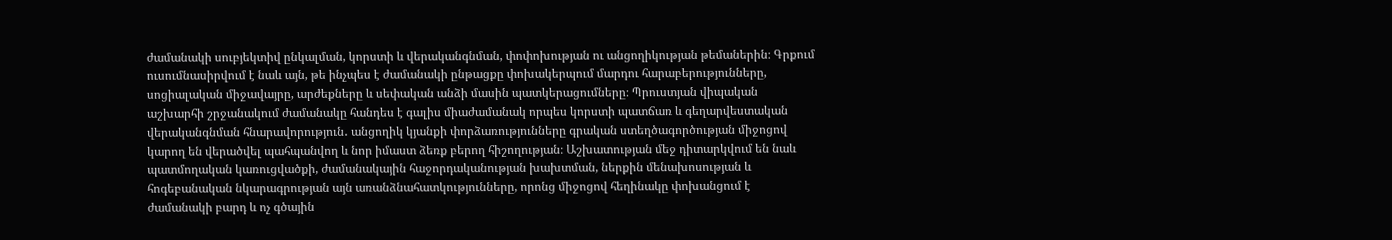ժամանակի սուբյեկտիվ ընկալման, կորստի և վերականգնման, փոփոխության ու անցողիկության թեմաներին։ Գրքում ուսումնասիրվում է նաև այն, թե ինչպես է ժամանակի ընթացքը փոխակերպում մարդու հարաբերությունները, սոցիալական միջավայրը, արժեքները և սեփական անձի մասին պատկերացումները։ Պրուստյան վիպական աշխարհի շրջանակում ժամանակը հանդես է գալիս միաժամանակ որպես կորստի պատճառ և գեղարվեստական վերականգնման հնարավորություն․ անցողիկ կյանքի փորձառությունները գրական ստեղծագործության միջոցով կարող են վերածվել պահպանվող և նոր իմաստ ձեռք բերող հիշողության։ Աշխատության մեջ դիտարկվում են նաև պատմողական կառուցվածքի, ժամանակային հաջորդականության խախտման, ներքին մենախոսության և հոգեբանական նկարագրության այն առանձնահատկությունները, որոնց միջոցով հեղինակը փոխանցում է ժամանակի բարդ և ոչ գծային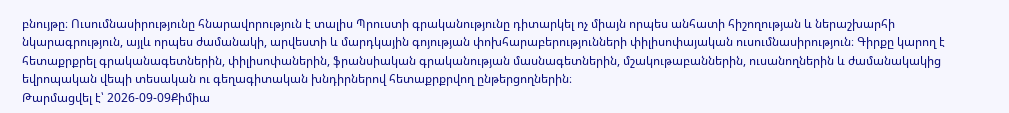բնույթը։ Ուսումնասիրությունը հնարավորություն է տալիս Պրուստի գրականությունը դիտարկել ոչ միայն որպես անհատի հիշողության և ներաշխարհի նկարագրություն, այլև որպես ժամանակի, արվեստի և մարդկային գոյության փոխհարաբերությունների փիլիսոփայական ուսումնասիրություն։ Գիրքը կարող է հետաքրքրել գրականագետներին, փիլիսոփաներին, ֆրանսիական գրականության մասնագետներին, մշակութաբաններին, ուսանողներին և ժամանակակից եվրոպական վեպի տեսական ու գեղագիտական խնդիրներով հետաքրքրվող ընթերցողներին։
Թարմացվել է՝ 2026-09-09Քիմիա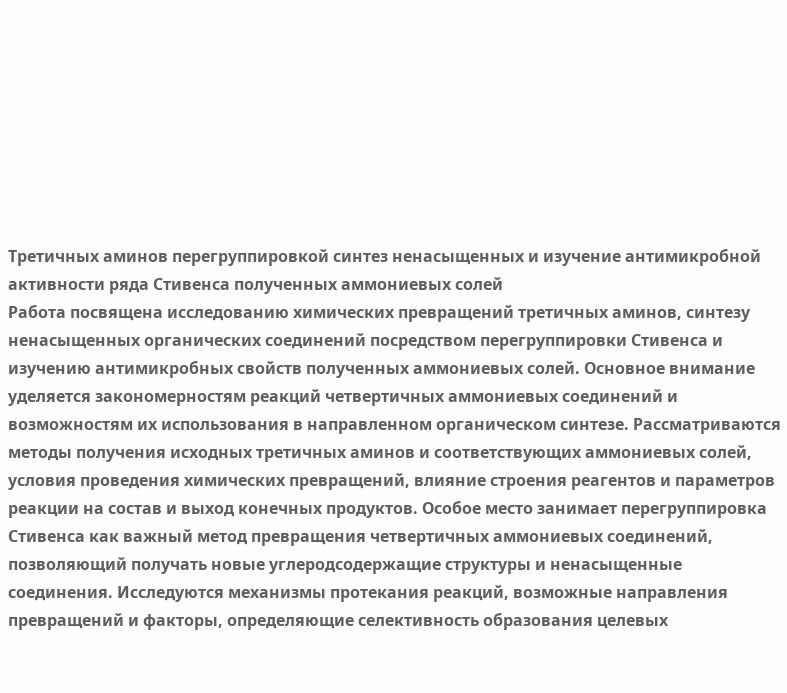Третичных аминов перегруппировкой синтез ненасыщенных и изучение антимикробной активности ряда Стивенса полученных аммониевых солей
Работа посвящена исследованию химических превращений третичных аминов, синтезу ненасыщенных органических соединений посредством перегруппировки Стивенса и изучению антимикробных свойств полученных аммониевых солей. Основное внимание уделяется закономерностям реакций четвертичных аммониевых соединений и возможностям их использования в направленном органическом синтезе. Рассматриваются методы получения исходных третичных аминов и соответствующих аммониевых солей, условия проведения химических превращений, влияние строения реагентов и параметров реакции на состав и выход конечных продуктов. Особое место занимает перегруппировка Стивенса как важный метод превращения четвертичных аммониевых соединений, позволяющий получать новые углеродсодержащие структуры и ненасыщенные соединения. Исследуются механизмы протекания реакций, возможные направления превращений и факторы, определяющие селективность образования целевых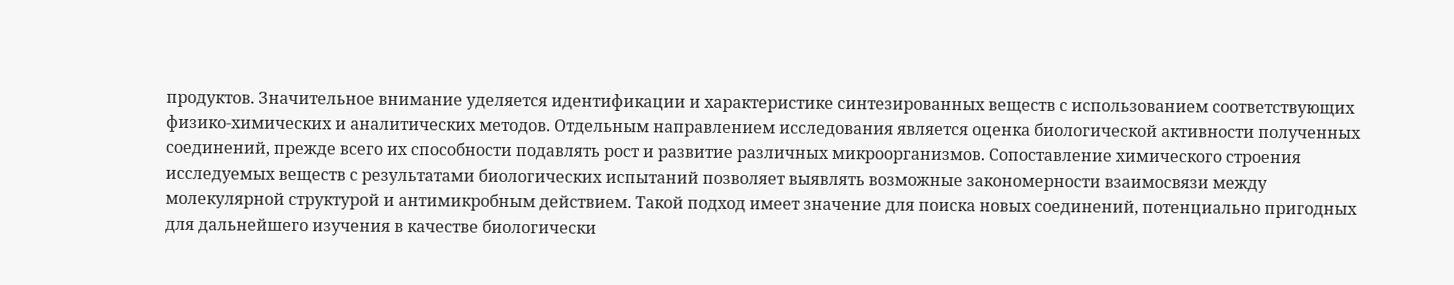продуктов. Значительное внимание уделяется идентификации и характеристике синтезированных веществ с использованием соответствующих физико-химических и аналитических методов. Отдельным направлением исследования является оценка биологической активности полученных соединений, прежде всего их способности подавлять рост и развитие различных микроорганизмов. Сопоставление химического строения исследуемых веществ с результатами биологических испытаний позволяет выявлять возможные закономерности взаимосвязи между молекулярной структурой и антимикробным действием. Такой подход имеет значение для поиска новых соединений, потенциально пригодных для дальнейшего изучения в качестве биологически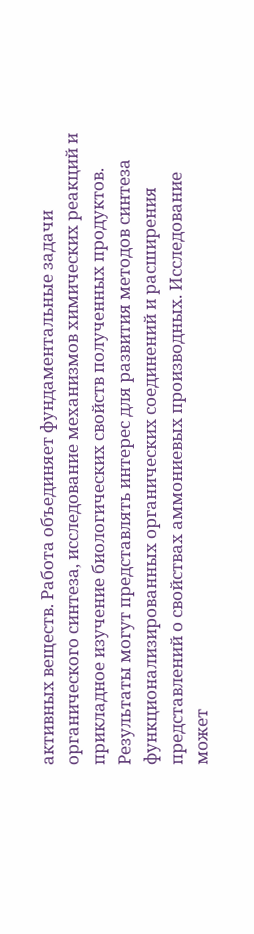активных веществ. Работа объединяет фундаментальные задачи органического синтеза, исследование механизмов химических реакций и прикладное изучение биологических свойств полученных продуктов. Результаты могут представлять интерес для развития методов синтеза функционализированных органических соединений и расширения представлений о свойствах аммониевых производных. Исследование может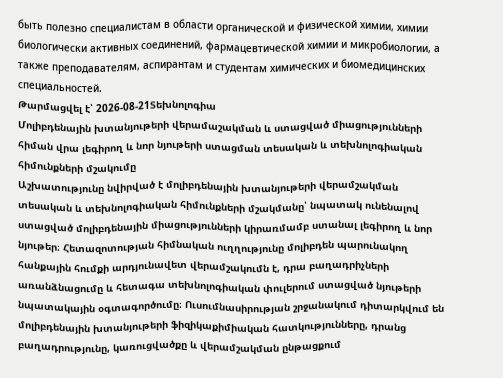быть полезно специалистам в области органической и физической химии, химии биологически активных соединений, фармацевтической химии и микробиологии, а также преподавателям, аспирантам и студентам химических и биомедицинских специальностей.
Թարմացվել է՝ 2026-08-21Տեխնոլոգիա
Մոլիբդենային խտանյութերի վերամաշակման և ստացված միացությունների հիման վրա լեգիրող և նոր նյութերի ստացման տեսական և տեխնոլոգիական հիմունքների մշակումը
Աշխատությունը նվիրված է մոլիբդենային խտանյութերի վերամշակման տեսական և տեխնոլոգիական հիմունքների մշակմանը՝ նպատակ ունենալով ստացված մոլիբդենային միացությունների կիրառմամբ ստանալ լեգիրող և նոր նյութեր։ Հետազոտության հիմնական ուղղությունը մոլիբդեն պարունակող հանքային հումքի արդյունավետ վերամշակումն է, դրա բաղադրիչների առանձնացումը և հետագա տեխնոլոգիական փուլերում ստացված նյութերի նպատակային օգտագործումը։ Ուսումնասիրության շրջանակում դիտարկվում են մոլիբդենային խտանյութերի ֆիզիկաքիմիական հատկությունները, դրանց բաղադրությունը, կառուցվածքը և վերամշակման ընթացքում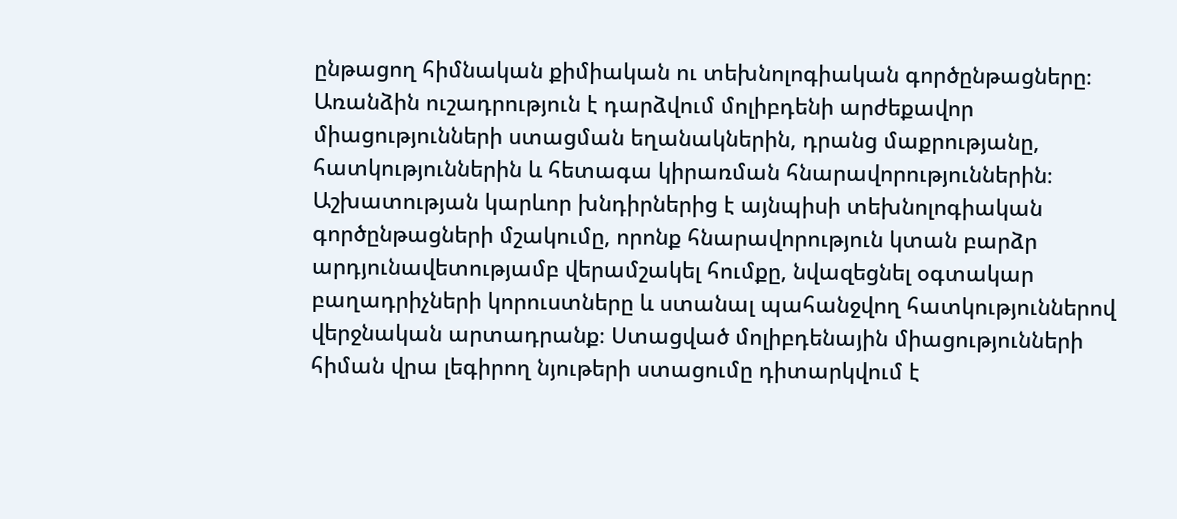ընթացող հիմնական քիմիական ու տեխնոլոգիական գործընթացները։ Առանձին ուշադրություն է դարձվում մոլիբդենի արժեքավոր միացությունների ստացման եղանակներին, դրանց մաքրությանը, հատկություններին և հետագա կիրառման հնարավորություններին։ Աշխատության կարևոր խնդիրներից է այնպիսի տեխնոլոգիական գործընթացների մշակումը, որոնք հնարավորություն կտան բարձր արդյունավետությամբ վերամշակել հումքը, նվազեցնել օգտակար բաղադրիչների կորուստները և ստանալ պահանջվող հատկություններով վերջնական արտադրանք։ Ստացված մոլիբդենային միացությունների հիման վրա լեգիրող նյութերի ստացումը դիտարկվում է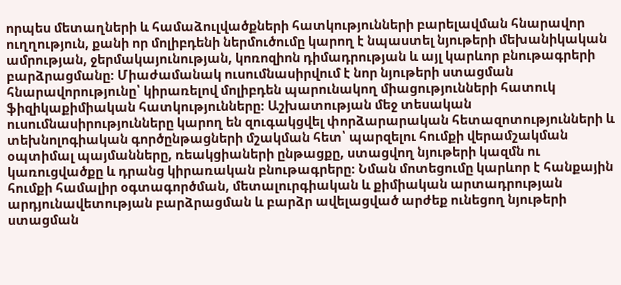որպես մետաղների և համաձուլվածքների հատկությունների բարելավման հնարավոր ուղղություն, քանի որ մոլիբդենի ներմուծումը կարող է նպաստել նյութերի մեխանիկական ամրության, ջերմակայունության, կոռոզիոն դիմադրության և այլ կարևոր բնութագրերի բարձրացմանը։ Միաժամանակ ուսումնասիրվում է նոր նյութերի ստացման հնարավորությունը՝ կիրառելով մոլիբդեն պարունակող միացությունների հատուկ ֆիզիկաքիմիական հատկությունները։ Աշխատության մեջ տեսական ուսումնասիրությունները կարող են զուգակցվել փորձարարական հետազոտությունների և տեխնոլոգիական գործընթացների մշակման հետ՝ պարզելու հումքի վերամշակման օպտիմալ պայմանները, ռեակցիաների ընթացքը, ստացվող նյութերի կազմն ու կառուցվածքը և դրանց կիրառական բնութագրերը։ Նման մոտեցումը կարևոր է հանքային հումքի համալիր օգտագործման, մետալուրգիական և քիմիական արտադրության արդյունավետության բարձրացման և բարձր ավելացված արժեք ունեցող նյութերի ստացման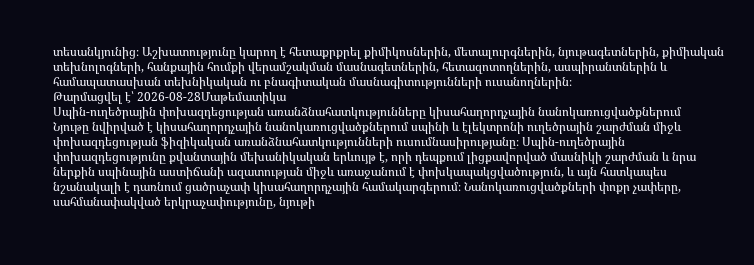տեսանկյունից։ Աշխատությունը կարող է հետաքրքրել քիմիկոսներին, մետալուրգներին, նյութագետներին, քիմիական տեխնոլոգների, հանքային հումքի վերամշակման մասնագետներին, հետազոտողներին, ասպիրանտներին և համապատասխան տեխնիկական ու բնագիտական մասնագիտությունների ուսանողներին։
Թարմացվել է՝ 2026-08-28Մաթեմատիկա
Սպին-ուղեծրային փոխազդեցության առանձնահատկությունները կիսահաղորդչային նանոկառուցվածքներում
Նյութը նվիրված է կիսահաղորդչային նանոկառուցվածքներում սպինի և էլեկտրոնի ուղեծրային շարժման միջև փոխազդեցության ֆիզիկական առանձնահատկությունների ուսումնասիրությանը։ Սպին-ուղեծրային փոխազդեցությունը քվանտային մեխանիկական երևույթ է, որի դեպքում լիցքավորված մասնիկի շարժման և նրա ներքին սպինային աստիճանի ազատության միջև առաջանում է փոխկապակցվածություն, և այն հատկապես նշանակալի է դառնում ցածրաչափ կիսահաղորդչային համակարգերում։ Նանոկառուցվածքների փոքր չափերը, սահմանափակված երկրաչափությունը, նյութի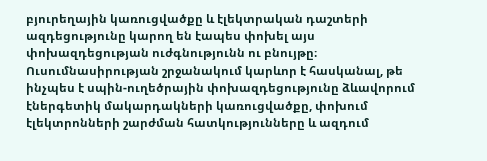բյուրեղային կառուցվածքը և էլեկտրական դաշտերի ազդեցությունը կարող են էապես փոխել այս փոխազդեցության ուժգնությունն ու բնույթը։ Ուսումնասիրության շրջանակում կարևոր է հասկանալ, թե ինչպես է սպին-ուղեծրային փոխազդեցությունը ձևավորում էներգետիկ մակարդակների կառուցվածքը, փոխում էլեկտրոնների շարժման հատկությունները և ազդում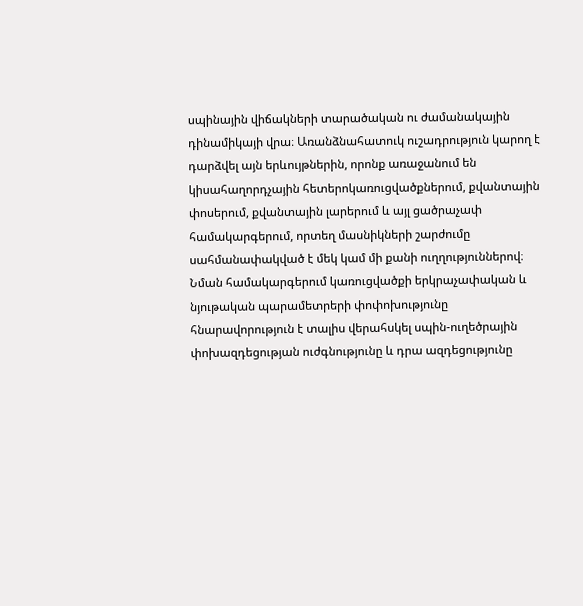սպինային վիճակների տարածական ու ժամանակային դինամիկայի վրա։ Առանձնահատուկ ուշադրություն կարող է դարձվել այն երևույթներին, որոնք առաջանում են կիսահաղորդչային հետերոկառուցվածքներում, քվանտային փոսերում, քվանտային լարերում և այլ ցածրաչափ համակարգերում, որտեղ մասնիկների շարժումը սահմանափակված է մեկ կամ մի քանի ուղղություններով։ Նման համակարգերում կառուցվածքի երկրաչափական և նյութական պարամետրերի փոփոխությունը հնարավորություն է տալիս վերահսկել սպին-ուղեծրային փոխազդեցության ուժգնությունը և դրա ազդեցությունը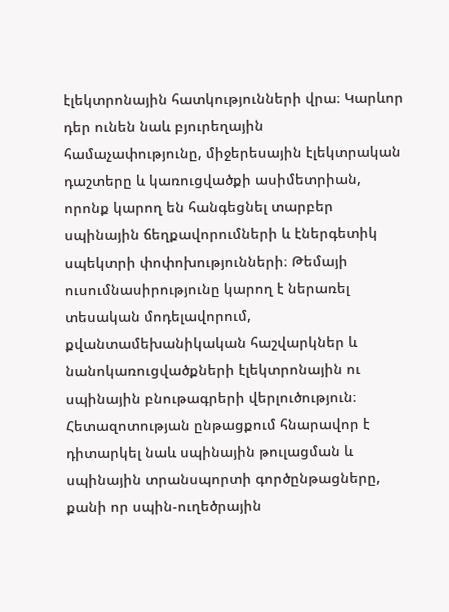էլեկտրոնային հատկությունների վրա։ Կարևոր դեր ունեն նաև բյուրեղային համաչափությունը, միջերեսային էլեկտրական դաշտերը և կառուցվածքի ասիմետրիան, որոնք կարող են հանգեցնել տարբեր սպինային ճեղքավորումների և էներգետիկ սպեկտրի փոփոխությունների։ Թեմայի ուսումնասիրությունը կարող է ներառել տեսական մոդելավորում, քվանտամեխանիկական հաշվարկներ և նանոկառուցվածքների էլեկտրոնային ու սպինային բնութագրերի վերլուծություն։ Հետազոտության ընթացքում հնարավոր է դիտարկել նաև սպինային թուլացման և սպինային տրանսպորտի գործընթացները, քանի որ սպին-ուղեծրային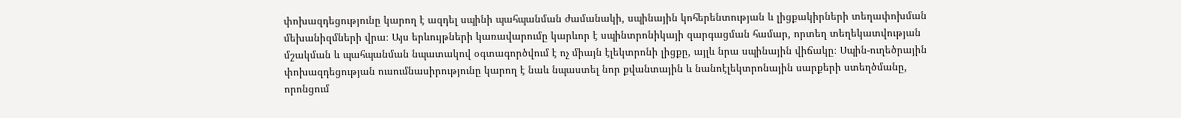փոխազդեցությունը կարող է ազդել սպինի պահպանման ժամանակի, սպինային կոհերենտության և լիցքակիրների տեղափոխման մեխանիզմների վրա։ Այս երևույթների կառավարումը կարևոր է սպինտրոնիկայի զարգացման համար, որտեղ տեղեկատվության մշակման և պահպանման նպատակով օգտագործվում է ոչ միայն էլեկտրոնի լիցքը, այլև նրա սպինային վիճակը։ Սպին-ուղեծրային փոխազդեցության ուսումնասիրությունը կարող է նաև նպաստել նոր քվանտային և նանոէլեկտրոնային սարքերի ստեղծմանը, որոնցում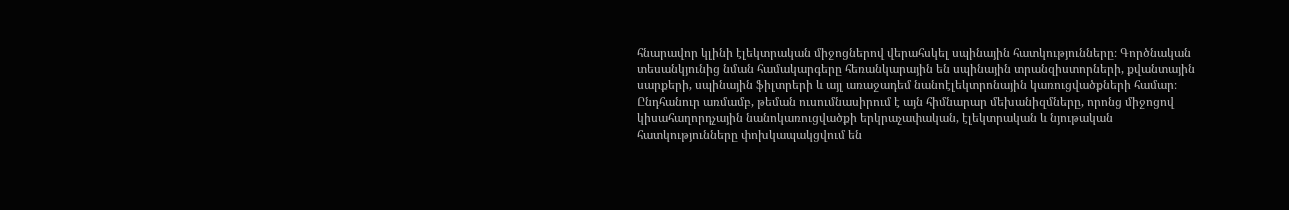հնարավոր կլինի էլեկտրական միջոցներով վերահսկել սպինային հատկությունները։ Գործնական տեսանկյունից նման համակարգերը հեռանկարային են սպինային տրանզիստորների, քվանտային սարքերի, սպինային ֆիլտրերի և այլ առաջադեմ նանոէլեկտրոնային կառուցվածքների համար։ Ընդհանուր առմամբ, թեման ուսումնասիրում է այն հիմնարար մեխանիզմները, որոնց միջոցով կիսահաղորդչային նանոկառուցվածքի երկրաչափական, էլեկտրական և նյութական հատկությունները փոխկապակցվում են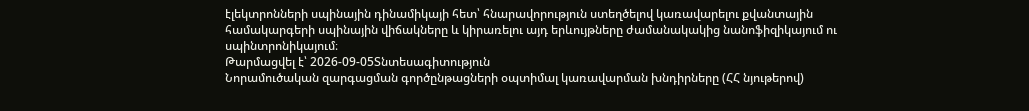էլեկտրոնների սպինային դինամիկայի հետ՝ հնարավորություն ստեղծելով կառավարելու քվանտային համակարգերի սպինային վիճակները և կիրառելու այդ երևույթները ժամանակակից նանոֆիզիկայում ու սպինտրոնիկայում։
Թարմացվել է՝ 2026-09-05Տնտեսագիտություն
Նորամուծական զարգացման գործընթացների օպտիմալ կառավարման խնդիրները (ՀՀ նյութերով)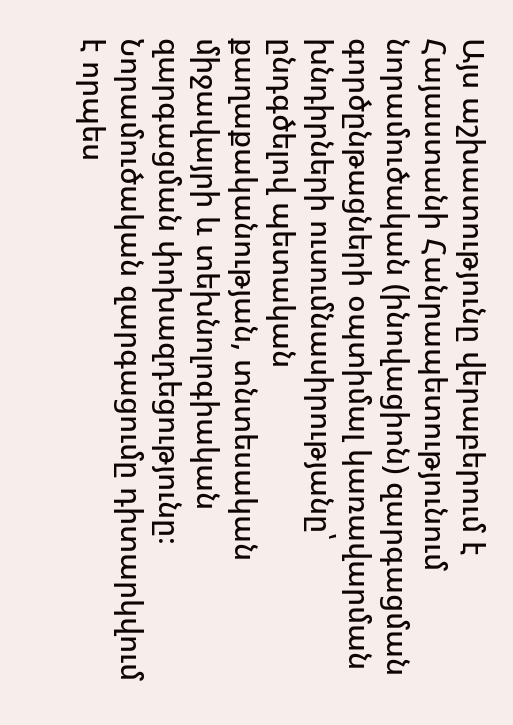Այս աշխատությունը վերաբերում է Հայաստանի Հանրապետությունում նորամուծական (ինովացիոն) զարգացման գործընթացների օպտիմալ կառավարման խնդիրների ուսումնասիրությանը՝ ընդգծելով պետական քաղաքականության, տնտեսական միջավայրի և տեխնոլոգիական զարգացման փոխազդեցությունը։ Նորամուծական զարգացումը դիտարկվում է որպես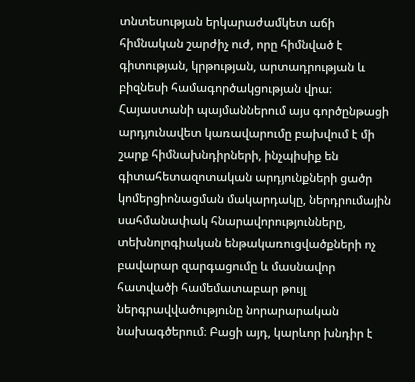տնտեսության երկարաժամկետ աճի հիմնական շարժիչ ուժ, որը հիմնված է գիտության, կրթության, արտադրության և բիզնեսի համագործակցության վրա։ Հայաստանի պայմաններում այս գործընթացի արդյունավետ կառավարումը բախվում է մի շարք հիմնախնդիրների, ինչպիսիք են գիտահետազոտական արդյունքների ցածր կոմերցիոնացման մակարդակը, ներդրումային սահմանափակ հնարավորությունները, տեխնոլոգիական ենթակառուցվածքների ոչ բավարար զարգացումը և մասնավոր հատվածի համեմատաբար թույլ ներգրավվածությունը նորարարական նախագծերում։ Բացի այդ, կարևոր խնդիր է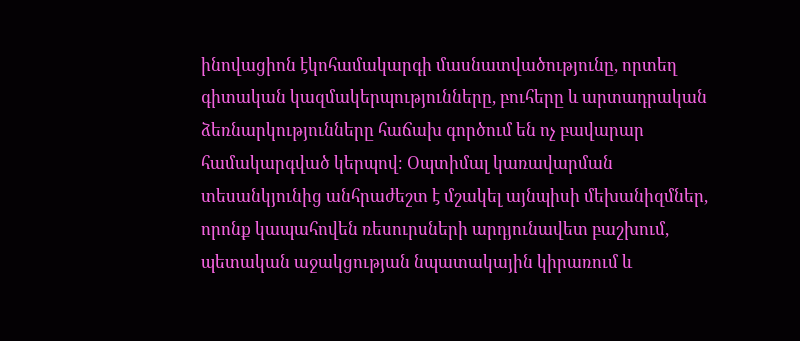ինովացիոն էկոհամակարգի մասնատվածությունը, որտեղ գիտական կազմակերպությունները, բուհերը և արտադրական ձեռնարկությունները հաճախ գործում են ոչ բավարար համակարգված կերպով։ Օպտիմալ կառավարման տեսանկյունից անհրաժեշտ է մշակել այնպիսի մեխանիզմներ, որոնք կապահովեն ռեսուրսների արդյունավետ բաշխում, պետական աջակցության նպատակային կիրառում և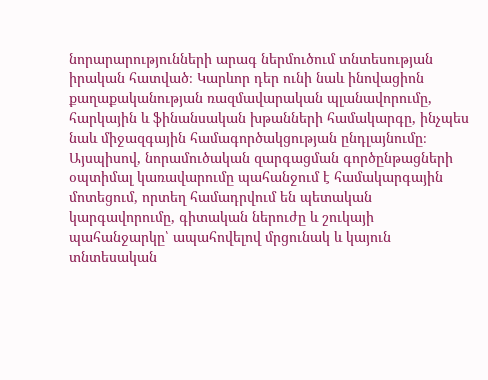նորարարությունների արագ ներմուծում տնտեսության իրական հատված։ Կարևոր դեր ունի նաև ինովացիոն քաղաքականության ռազմավարական պլանավորումը, հարկային և ֆինանսական խթանների համակարգը, ինչպես նաև միջազգային համագործակցության ընդլայնումը։ Այսպիսով, նորամուծական զարգացման գործընթացների օպտիմալ կառավարումը պահանջում է համակարգային մոտեցում, որտեղ համադրվում են պետական կարգավորումը, գիտական ներուժը և շուկայի պահանջարկը՝ ապահովելով մրցունակ և կայուն տնտեսական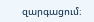զարգացում։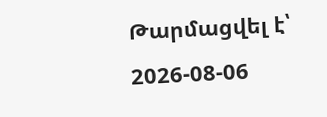Թարմացվել է՝ 2026-08-06